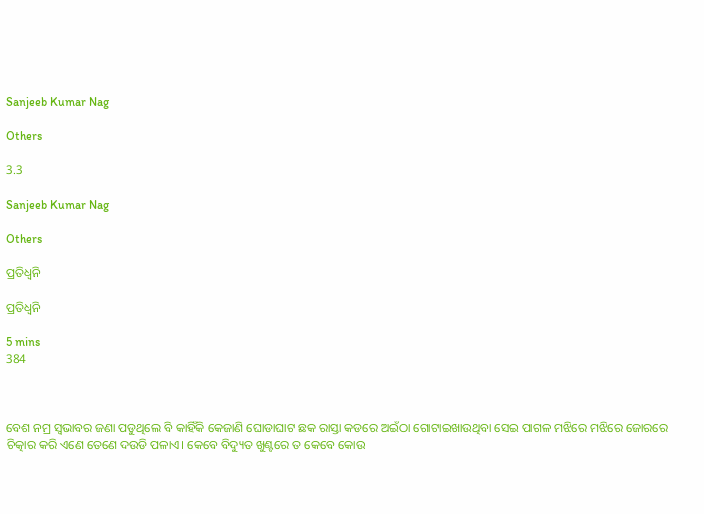Sanjeeb Kumar Nag

Others

3.3

Sanjeeb Kumar Nag

Others

ପ୍ରତିଧ୍ବନି

ପ୍ରତିଧ୍ବନି

5 mins
384



ବେଶ ନମ୍ର ସ୍ୱଭାବର ଜଣା ପଡୁଥିଲେ ବି କାହିଁକି କେଜାଣି ଘୋଡାଘାଟ ଛକ ରାସ୍ତା କଡରେ ଅଇଁଠା ଗୋଟାଇଖାଉଥିବା ସେଇ ପାଗଳ ମଝିରେ ମଝିରେ ଜୋରରେ ଚିତ୍କାର କରି ଏଣେ ତେଣେ ଦଉଡି ପଳାଏ। କେବେ ବିଦ୍ୟୁତ ଖୁଣ୍ଟରେ ତ କେବେ କୋଉ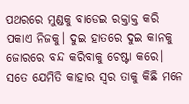ପଥରରେ ମୁଣ୍ଡକୁ ବାଡେଇ ରକ୍ତାକ୍ତ କରି ପକାଏ ନିଜକୁ। ଦୁଇ ହାତରେ ଦୁଇ କାନକୁ ଜୋରରେ ବନ୍ଦ କରିବାକୁ ଚେଷ୍ଟା କରେ। ସତେ ଯେମିତି କାହାର ସ୍ୱର ତାକୁ କିଛି ମନେ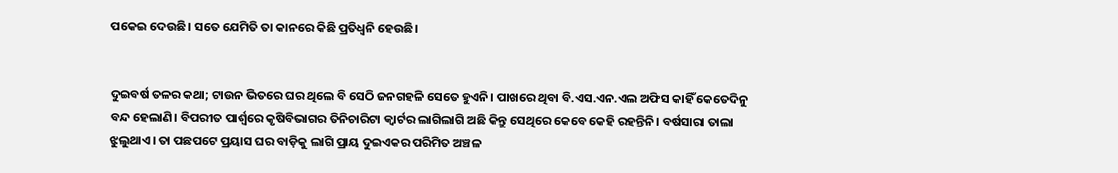ପକେଇ ଦେଉଛି। ସତେ ଯେମିତି ତା କାନରେ କିଛି ପ୍ରତିଧ୍ବନି ହେଉଛି।


ଦୁଇବର୍ଷ ତଳର କଥା; ଟାଉନ ଭିତରେ ଘର ଥିଲେ ବି ସେଠି ଜନଗହଳି ସେତେ ହୁଏନି। ପାଖରେ ଥିବା ବି.ଏସ.ଏନ.ଏଲ ଅଫିସ କାହିଁ କେତେଦିନୁ ବନ୍ଦ ହେଲାଣି। ବିପରୀତ ପାର୍ଶ୍ଵରେ କୃଷିବିଭାଗର ତିନିଚାରିଟା କ୍ବାର୍ଟର ଲାଗିଲାଗି ଅଛି କିନ୍ତୁ ସେଥିରେ କେବେ କେହି ରହନ୍ତିନି। ବର୍ଷସାରା ତାଲା ଝୁଲୁଥାଏ। ତା ପଛପଟେ ପ୍ରୟାସ ଘର ବାଡ଼ିକୁ ଲାଗି ପ୍ରାୟ ଦୁଇଏକର ପରିମିତ ଅଞ୍ଚଳ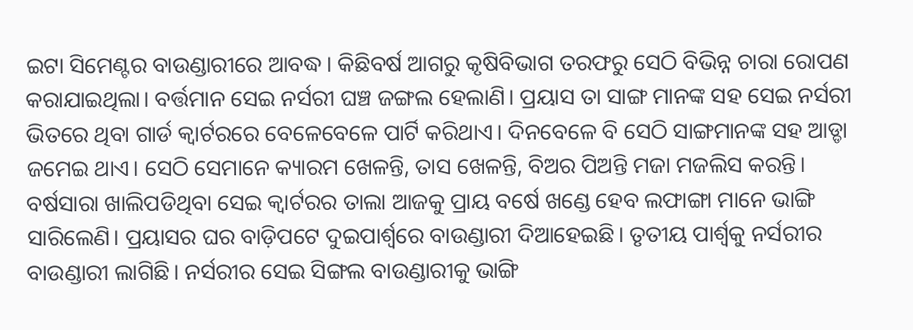ଇଟା ସିମେଣ୍ଟର ବାଉଣ୍ଡାରୀରେ ଆବଦ୍ଧ। କିଛିବର୍ଷ ଆଗରୁ କୃଷିବିଭାଗ ତରଫରୁ ସେଠି ବିଭିନ୍ନ ଚାରା ରୋପଣ କରାଯାଇଥିଲା। ବର୍ତ୍ତମାନ ସେଇ ନର୍ସରୀ ଘଞ୍ଚ ଜଙ୍ଗଲ ହେଲାଣି। ପ୍ରୟାସ ତା ସାଙ୍ଗ ମାନଙ୍କ ସହ ସେଇ ନର୍ସରୀ ଭିତରେ ଥିବା ଗାର୍ଡ କ୍ୱାର୍ଟରରେ ବେଳେବେଳେ ପାର୍ଟି କରିଥାଏ। ଦିନବେଳେ ବି ସେଠି ସାଙ୍ଗମାନଙ୍କ ସହ ଆଡ୍ଡା ଜମେଇ ଥାଏ। ସେଠି ସେମାନେ କ୍ୟାରମ ଖେଳନ୍ତି, ତାସ ଖେଳନ୍ତି, ବିଅର ପିଅନ୍ତି ମଜା ମଜଲିସ କରନ୍ତି। ବର୍ଷସାରା ଖାଲିପଡିଥିବା ସେଇ କ୍ୱାର୍ଟରର ତାଲା ଆଜକୁ ପ୍ରାୟ ବର୍ଷେ ଖଣ୍ଡେ ହେବ ଲଫାଙ୍ଗା ମାନେ ଭାଙ୍ଗି ସାରିଲେଣି। ପ୍ରୟାସର ଘର ବାଡ଼ିପଟେ ଦୁଇପାର୍ଶ୍ଵରେ ବାଉଣ୍ଡାରୀ ଦିଆହେଇଛି। ତୃତୀୟ ପାର୍ଶ୍ଵକୁ ନର୍ସରୀର ବାଉଣ୍ଡାରୀ ଲାଗିଛି। ନର୍ସରୀର ସେଇ ସିଙ୍ଗଲ ବାଉଣ୍ଡାରୀକୁ ଭାଙ୍ଗି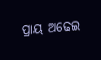ପ୍ରାୟ ଅଢେଇ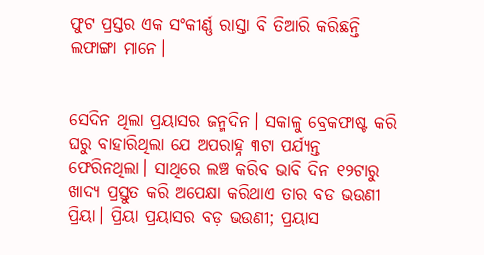ଫୁଟ ପ୍ରସ୍ତର ଏକ ସଂକୀର୍ଣ୍ଣ ରାସ୍ତା ବି ତିଆରି କରିଛନ୍ତି ଲଫାଙ୍ଗା ମାନେ।


ସେଦିନ ଥିଲା ପ୍ରୟାସର ଜନ୍ମଦିନ। ସକାଳୁ ବ୍ରେକଫାଷ୍ଟ କରି ଘରୁ ବାହାରିଥିଲା ଯେ ଅପରାହ୍ନ ୩ଟା ପର୍ଯ୍ୟନ୍ତ ଫେରିନଥିଲା। ସାଥିରେ ଲଞ୍ଚ କରିବ ଭାବି ଦିନ ୧୨ଟାରୁ ଖାଦ୍ୟ ପ୍ରସ୍ତୁତ କରି ଅପେକ୍ଷା କରିଥାଏ ତାର ବଡ ଭଉଣୀ ପ୍ରିୟା। ପ୍ରିୟା ପ୍ରୟାସର ବଡ଼ ଭଉଣୀ; ପ୍ରୟାସ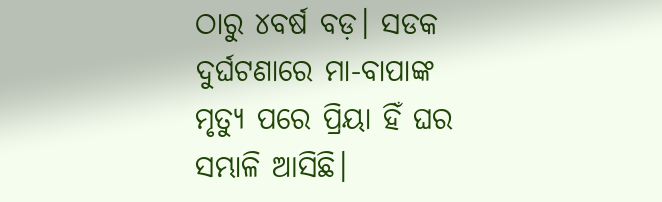ଠାରୁ ୪ବର୍ଷ ବଡ଼। ସଡକ ଦୁର୍ଘଟଣାରେ ମା-ବାପାଙ୍କ ମୃତ୍ୟୁ ପରେ ପ୍ରିୟା ହିଁ ଘର ସମ୍ଭାଳି ଆସିଛି।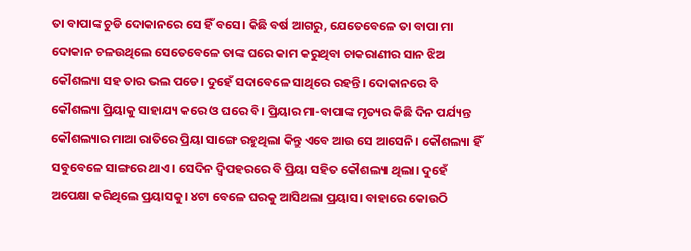ତା ବାପାଙ୍କ ଚୁଡି ଦୋକାନରେ ସେ ହିଁ ବସେ। କିଛି ବର୍ଷ ଆଗରୁ, ଯେତେବେଳେ ତା ବାପା ମା ଦୋକାନ ଚଳଉଥିଲେ ସେତେବେଳେ ତାଙ୍କ ଘରେ କାମ କରୁଥିବା ଚାକରାଣୀର ସାନ ଝିଅ କୌଶଲ୍ୟା ସହ ତାର ଭଲ ପଡେ। ଦୁହେଁ ସଦାବେଳେ ସାଥିରେ ରହନ୍ତି। ଦୋକାନରେ ବି କୌଶଲ୍ୟା ପ୍ରିୟାକୁ ସାହାଯ୍ୟ କରେ ଓ ଘରେ ବି। ପ୍ରିୟାର ମା-ବାପାଙ୍କ ମୃତ୍ୟର କିଛି ଦିନ ପର୍ଯ୍ୟନ୍ତ କୌଶଲ୍ୟାର ମାଆ ରାତିରେ ପ୍ରିୟା ସାଙ୍ଗେ ରହୁଥିଲା କିନ୍ତୁ ଏବେ ଆଉ ସେ ଆସେନି। କୌଶଲ୍ୟା ହିଁ ସବୁବେଳେ ସାଙ୍ଗରେ ଥାଏ। ସେଦିନ ଦ୍ଵିପହରରେ ବି ପ୍ରିୟା ସହିତ କୌଶଲ୍ୟା ଥିଲା। ଦୁହେଁ ଅପେକ୍ଷା କରିଥିଲେ ପ୍ରୟାସକୁ। ୪ଟା ବେଳେ ଘରକୁ ଆସିଥଲା ପ୍ରୟାସ। ବାହାରେ କୋଉଠି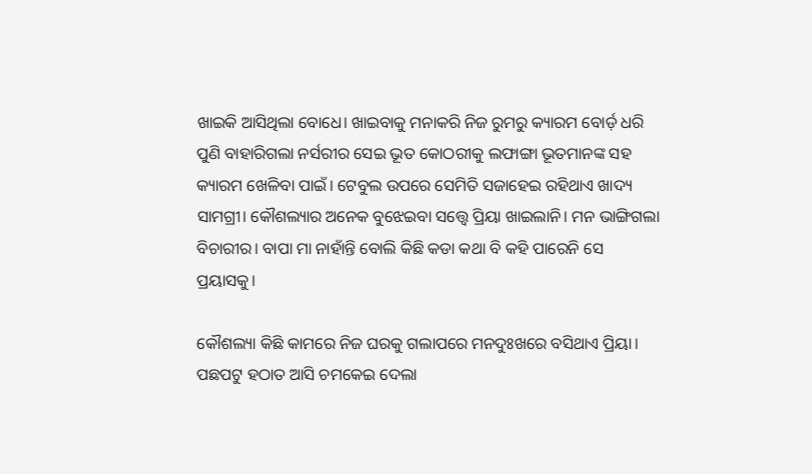ଖାଇକି ଆସିଥିଲା ବୋଧେ। ଖାଇବାକୁ ମନାକରି ନିଜ ରୁମରୁ କ୍ୟାରମ ବୋର୍ଡ଼ ଧରି ପୁଣି ବାହାରିଗଲା ନର୍ସରୀର ସେଇ ଭୂତ କୋଠରୀକୁ ଲଫାଙ୍ଗା ଭୂତମାନଙ୍କ ସହ କ୍ୟାରମ ଖେଳିବା ପାଇଁ। ଟେବୁଲ ଉପରେ ସେମିତି ସଜାହେଇ ରହିଥାଏ ଖାଦ୍ୟ ସାମଗ୍ରୀ। କୌଶଲ୍ୟାର ଅନେକ ବୁଝେଇବା ସତ୍ତ୍ୱେ ପ୍ରିୟା ଖାଇଲାନି। ମନ ଭାଙ୍ଗିଗଲା ବିଚାରୀର। ବାପା ମା ନାହାଁନ୍ତି ବୋଲି କିଛି କଡା କଥା ବି କହି ପାରେନି ସେ ପ୍ରୟାସକୁ।

କୌଶଲ୍ୟା କିଛି କାମରେ ନିଜ ଘରକୁ ଗଲାପରେ ମନଦୁଃଖରେ ବସିଥାଏ ପ୍ରିୟା। ପଛପଟୁ ହଠାତ ଆସି ଚମକେଇ ଦେଲା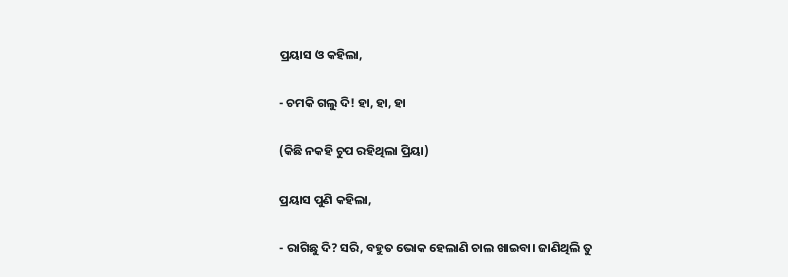ପ୍ରୟାସ ଓ କହିଲା,

- ଚମକି ଗଲୁ ଦି! ହା, ହା, ହା

(କିଛି ନକହି ଚୁପ ରହିଥିଲା ପ୍ରିୟା)

ପ୍ରୟାସ ପୁଣି କହିଲା,

- ରାଗିଛୁ ଦି? ସରି, ବହୁତ ଭୋକ ହେଲାଣି ଚାଲ ଖାଇବା। ଜାଣିଥିଲି ତୁ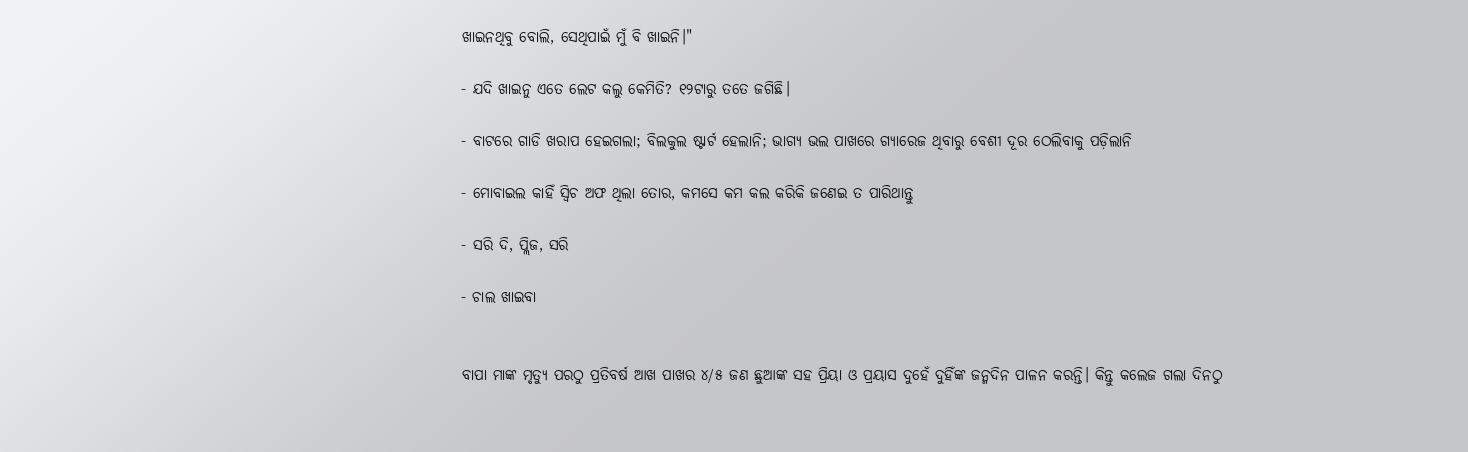ଖାଇନଥିବୁ ବୋଲି, ସେଥିପାଇଁ ମୁଁ ବି ଖାଇନି।"

- ଯଦି ଖାଇନୁ ଏତେ ଲେଟ କଲୁ କେମିତି? ୧୨ଟାରୁ ତତେ ଜଗିଛି।

- ବାଟରେ ଗାଡି ଖରାପ ହେଇଗଲା; ବିଲକୁଲ ଷ୍ଟାର୍ଟ ହେଲାନି; ଭାଗ୍ୟ ଭଲ ପାଖରେ ଗ୍ୟାରେଜ ଥିବାରୁ ବେଶୀ ଦୂର ଠେଲିବାକୁ ପଡ଼ିଲାନି

- ମୋବାଇଲ କାହିଁ ସ୍ୱିଚ ଅଫ ଥିଲା ତୋର, କମସେ କମ କଲ କରିକି ଜଣେଇ ତ ପାରିଥାନ୍ତୁ

- ସରି ଦି, ପ୍ଲିଜ, ସରି

- ଚାଲ ଖାଇବା


ବାପା ମାଙ୍କ ମୃତ୍ୟୁ ପରଠୁ ପ୍ରତିବର୍ଷ ଆଖ ପାଖର ୪/୫ ଜଣ ଛୁଆଙ୍କ ସହ ପ୍ରିୟା ଓ ପ୍ରୟାସ ଦୁହେଁ ଦୁହିଁଙ୍କ ଜନ୍ମଦିନ ପାଳନ କରନ୍ତି। କିନ୍ତୁ କଲେଜ ଗଲା ଦିନଠୁ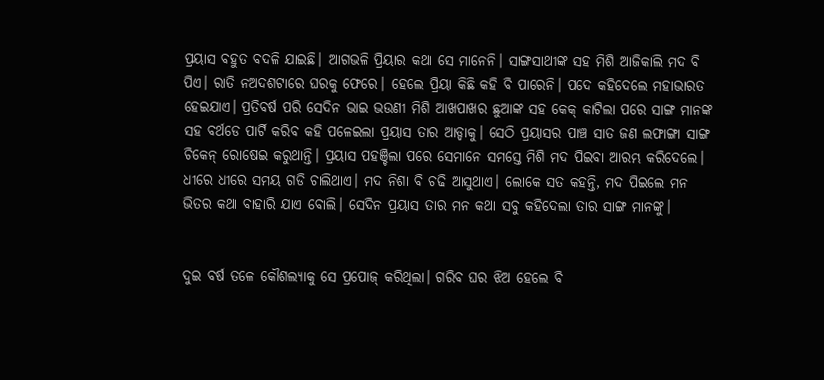ପ୍ରୟାସ ବହୁତ ବଦଳି ଯାଇଛି। ଆଗଭଳି ପ୍ରିୟାର କଥା ସେ ମାନେନି। ସାଙ୍ଗସାଥୀଙ୍କ ସହ ମିଶି ଆଜିକାଲି ମଦ ବି ପିଏ। ରାତି ନଅଦଶଟାରେ ଘରକୁ ଫେରେ। ହେଲେ ପ୍ରିୟା କିଛି କହି ବି ପାରେନି। ପଦେ କହିଦେଲେ ମହାଭାରତ ହେଇଯାଏ। ପ୍ରତିବର୍ଷ ପରି ସେଦିନ ଭାଇ ଭଉଣୀ ମିଶି ଆଖପାଖର ଛୁଆଙ୍କ ସହ କେକ୍ କାଟିଲା ପରେ ସାଙ୍ଗ ମାନଙ୍କ ସହ ବର୍ଥଡେ ପାର୍ଟି କରିବ କହି ପଳେଇଲା ପ୍ରୟାସ ତାର ଆଡ୍ଡାକୁ। ସେଠି ପ୍ରୟାସର ପାଞ୍ଚ ସାତ ଜଣ ଲଫାଙ୍ଗା ସାଙ୍ଗ ଚିକେନ୍ ରୋଷେଇ କରୁଥାନ୍ତି। ପ୍ରୟାସ ପହଞ୍ଚିଲା ପରେ ସେମାନେ ସମସ୍ତେ ମିଶି ମଦ ପିଇବା ଆରମ୍ଭ କରିଦେଲେ। ଧୀରେ ଧୀରେ ସମୟ ଗଡି ଚାଲିଥାଏ। ମଦ ନିଶା ବି ଚଢି ଆସୁଥାଏ। ଲୋକେ ସତ କହନ୍ତି, ମଦ ପିଇଲେ ମନ ଭିତର କଥା ବାହାରି ଯାଏ ବୋଲି। ସେଦିନ ପ୍ରୟାସ ତାର ମନ କଥା ସବୁ କହିଦେଲା ତାର ସାଙ୍ଗ ମାନଙ୍କୁ।


ଦୁଇ ବର୍ଷ ତଳେ କୌଶଲ୍ୟାକୁ ସେ ପ୍ରପୋଜ୍ କରିଥିଲା। ଗରିବ ଘର ଝିଅ ହେଲେ ବି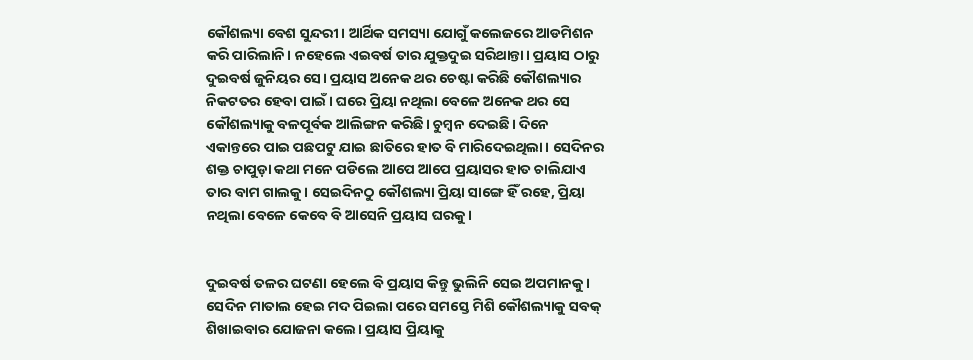କୌଶଲ୍ୟା ବେଶ ସୁନ୍ଦରୀ। ଆର୍ଥିକ ସମସ୍ୟା ଯୋଗୁଁ କଲେଜରେ ଆଡମିଶନ କରି ପାରିଲାନି। ନହେଲେ ଏଇବର୍ଷ ତାର ଯୁକ୍ତଦୁଇ ସରିଥାନ୍ତା। ପ୍ରୟାସ ଠାରୁ ଦୁଇବର୍ଷ ଜୁନିୟର ସେ। ପ୍ରୟାସ ଅନେକ ଥର ଚେଷ୍ଟା କରିଛି କୌଶଲ୍ୟାର ନିକଟତର ହେବା ପାଇଁ। ଘରେ ପ୍ରିୟା ନଥିଲା ବେଳେ ଅନେକ ଥର ସେ କୌଶଲ୍ୟାକୁ ବଳପୂର୍ବକ ଆଲିଙ୍ଗନ କରିଛି। ଚୁମ୍ବନ ଦେଇଛି। ଦିନେ ଏକାନ୍ତରେ ପାଇ ପଛପଟୁ ଯାଇ ଛାତିରେ ହାତ ବି ମାରିଦେଇଥିଲା। ସେଦିନର ଶକ୍ତ ଚାପୁଡ଼ା କଥା ମନେ ପଡିଲେ ଆପେ ଆପେ ପ୍ରୟାସର ହାତ ଚାଲିଯାଏ ତାର ବାମ ଗାଲକୁ। ସେଇଦିନଠୁ କୌଶଲ୍ୟା ପ୍ରିୟା ସାଙ୍ଗେ ହିଁ ରହେ, ପ୍ରିୟା ନଥିଲା ବେଳେ କେବେ ବି ଆସେନି ପ୍ରୟାସ ଘରକୁ।


ଦୁଇବର୍ଷ ତଳର ଘଟଣା ହେଲେ ବି ପ୍ରୟାସ କିନ୍ତୁ ଭୁଲିନି ସେଇ ଅପମାନକୁ। ସେଦିନ ମାତାଲ ହେଇ ମଦ ପିଇଲା ପରେ ସମସ୍ତେ ମିଶି କୌଶଲ୍ୟାକୁ ସବକ୍ ଶିଖାଇବାର ଯୋଜନା କଲେ। ପ୍ରୟାସ ପ୍ରିୟାକୁ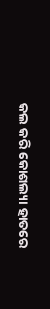କଲ କରି କୋଶଲ୍ୟା ହାତରେ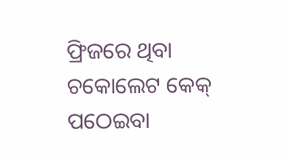ଫ୍ରିଜରେ ଥିବା ଚକୋଲେଟ କେକ୍ ପଠେଇବା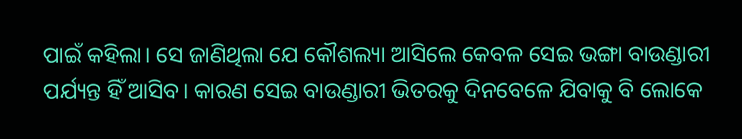ପାଇଁ କହିଲା। ସେ ଜାଣିଥିଲା ଯେ କୌଶଲ୍ୟା ଆସିଲେ କେବଳ ସେଇ ଭଙ୍ଗା ବାଉଣ୍ଡାରୀ ପର୍ଯ୍ୟନ୍ତ ହିଁ ଆସିବ। କାରଣ ସେଇ ବାଉଣ୍ଡାରୀ ଭିତରକୁ ଦିନବେଳେ ଯିବାକୁ ବି ଲୋକେ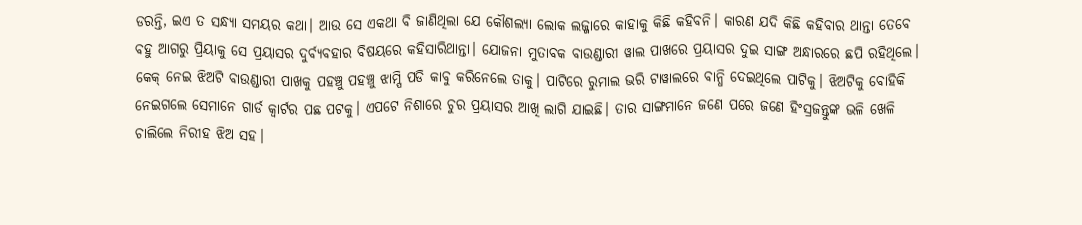ଡରନ୍ତି, ଇଏ ତ ସନ୍ଧ୍ୟା ସମୟର କଥା। ଆଉ ସେ ଏକଥା ବି ଜାଣିଥିଲା ଯେ କୌଶଲ୍ୟା ଲୋକ ଲଜ୍ଜାରେ କାହାକୁ କିଛି କହିବନି। କାରଣ ଯଦି କିଛି କହିବାର ଥାନ୍ତା ତେବେ ବହୁ ଆଗରୁ ପ୍ରିୟାକୁ ସେ ପ୍ରୟାସର ଦୁର୍ବ୍ୟବହାର ବିଷୟରେ କହିସାରିଥାନ୍ତା। ଯୋଜନା ମୁତାବକ ବାଉଣ୍ଡାରୀ ୱାଲ ପାଖରେ ପ୍ରୟାସର ଦୁଇ ସାଙ୍ଗ ଅନ୍ଧାରରେ ଛପି ରହିଥିଲେ। କେକ୍ ନେଇ ଝିଅଟି ବାଉଣ୍ଡାରୀ ପାଖକୁ ପହଞ୍ଚୁ ପହଞ୍ଚୁ ଝାମ୍ପି ପଡି କାବୁ କରିନେଲେ ତାକୁ। ପାଟିରେ ରୁମାଲ ଭରି ଟାୱାଲରେ ବାନ୍ଧି ଦେଇଥିଲେ ପାଟିକୁ। ଝିଅଟିକୁ ବୋହିକି ନେଇଗଲେ ସେମାନେ ଗାର୍ଡ କ୍ୱାର୍ଟର ପଛ ପଟକୁ। ଏପଟେ ନିଶାରେ ଚୁର ପ୍ରୟାସର ଆଖି ଲାଗି ଯାଇଛି। ତାର ସାଙ୍ଗମାନେ ଜଣେ ପରେ ଜଣେ ହିଂସ୍ରଜନ୍ତୁଙ୍କ ଭଳି ଖେଳି ଚାଲିଲେ ନିରୀହ ଝିଅ ସହ।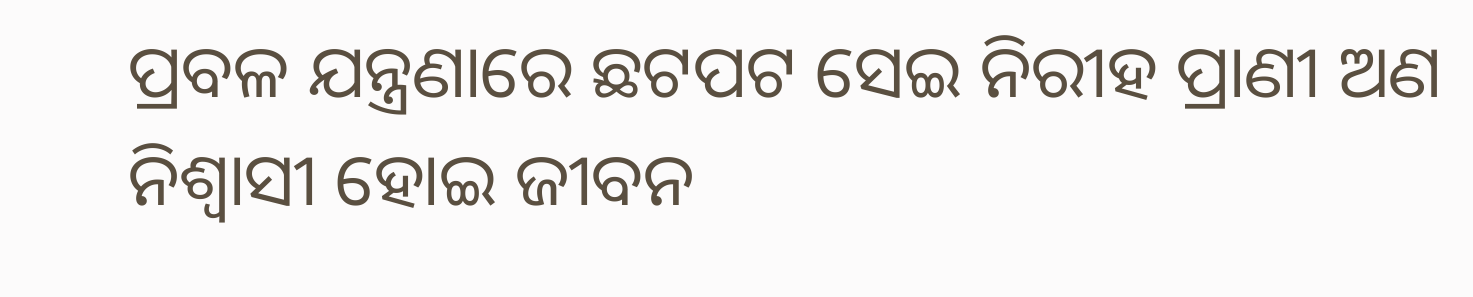ପ୍ରବଳ ଯନ୍ତ୍ରଣାରେ ଛଟପଟ ସେଇ ନିରୀହ ପ୍ରାଣୀ ଅଣ ନିଶ୍ୱାସୀ ହୋଇ ଜୀବନ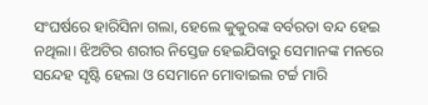ସଂଘର୍ଷରେ ହାରିସିନା ଗଲା, ହେଲେ କୁକୁରଙ୍କ ବର୍ବରତା ବନ୍ଦ ହେଇ ନଥିଲା। ଝିଅଟିର ଶରୀର ନିସ୍ତେଜ ହେଇଯିବାରୁ ସେମାନଙ୍କ ମନରେ ସନ୍ଦେହ ସୃଷ୍ଟି ହେଲା ଓ ସେମାନେ ମୋବାଇଲ ଟର୍ଚ୍ଚ ମାରି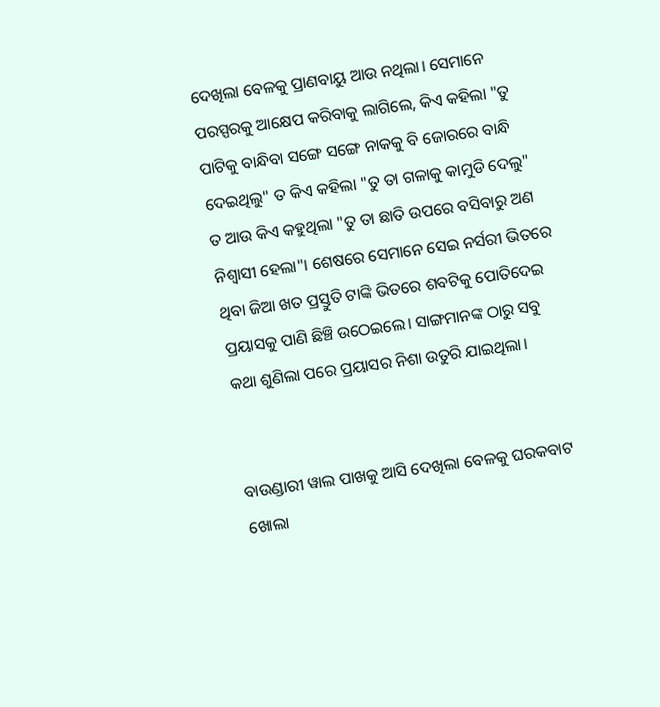ଦେଖିଲା ବେଳକୁ ପ୍ରାଣବାୟୁ ଆଉ ନଥିଲା। ସେମାନେ ପରସ୍ପରକୁ ଆକ୍ଷେପ କରିବାକୁ ଲାଗିଲେ, କିଏ କହିଲା "ତୁ ପାଟିକୁ ବାନ୍ଧିବା ସଙ୍ଗେ ସଙ୍ଗେ ନାକକୁ ବି ଜୋରରେ ବାନ୍ଧି ଦେଇଥିଲୁ" ତ କିଏ କହିଲା "ତୁ ତା ଗଳାକୁ କାମୁଡି ଦେଲୁ" ତ ଆଉ କିଏ କହୁଥିଲା "ତୁ ତା ଛାତି ଉପରେ ବସିବାରୁ ଅଣ ନିଶ୍ୱାସୀ ହେଲା"। ଶେଷରେ ସେମାନେ ସେଇ ନର୍ସରୀ ଭିତରେ ଥିବା ଜିଆ ଖତ ପ୍ରସ୍ତୁତି ଟାଙ୍କି ଭିତରେ ଶବଟିକୁ ପୋତିଦେଇ ପ୍ରୟାସକୁ ପାଣି ଛିଞ୍ଚି ଉଠେଇଲେ। ସାଙ୍ଗମାନଙ୍କ ଠାରୁ ସବୁ କଥା ଶୁଣିଲା ପରେ ପ୍ରୟାସର ନିଶା ଉତୁରି ଯାଇଥିଲା।


ବାଉଣ୍ଡାରୀ ୱାଲ ପାଖକୁ ଆସି ଦେଖିଲା ବେଳକୁ ଘରକବାଟ ଖୋଲା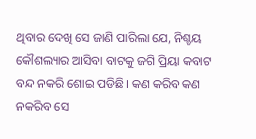ଥିବାର ଦେଖି ସେ ଜାଣି ପାରିଲା ଯେ, ନିଶ୍ଚୟ କୌଶଲ୍ୟାର ଆସିବା ବାଟକୁ ଜଗି ପ୍ରିୟା କବାଟ ବନ୍ଦ ନକରି ଶୋଇ ପଡିଛି। କଣ କରିବ କଣ ନକରିବ ସେ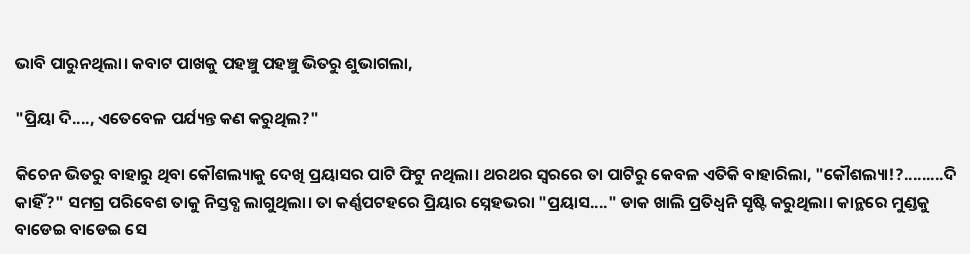ଭାବି ପାରୁନଥିଲା। କବାଟ ପାଖକୁ ପହଞ୍ଚୁ ପହଞ୍ଚୁ ଭିତରୁ ଶୁଭାଗଲା,

"ପ୍ରିୟା ଦି...., ଏତେବେଳ ପର୍ଯ୍ୟନ୍ତ କଣ କରୁଥିଲ?"

କିଚେନ ଭିତରୁ ବାହାରୁ ଥିବା କୌଶଲ୍ୟାକୁ ଦେଖି ପ୍ରୟାସର ପାଟି ଫିଟୁ ନଥିଲା। ଥରଥର ସ୍ୱରରେ ତା ପାଟିରୁ କେବଳ ଏତିକି ବାହାରିଲା, "କୌଶଲ୍ୟା!?.........ଦି କାହିଁ?" ସମଗ୍ର ପରିବେଶ ତାକୁ ନିସ୍ତବ୍ଧ ଲାଗୁଥିଲା। ତା କର୍ଣ୍ଣପଟହରେ ପ୍ରିୟାର ସ୍ନେହଭରା "ପ୍ରୟାସ...." ଡାକ ଖାଲି ପ୍ରତିଧ୍ବନି ସୃଷ୍ଟି କରୁଥିଲା। କାନ୍ଥରେ ମୁଣ୍ଡକୁ ବାଡେଇ ବାଡେଇ ସେ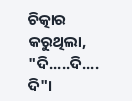ଚିତ୍କାର କରୁଥିଲା, "ଦି.....ଦି.... ଦି"।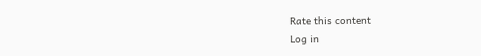Rate this content
Log in